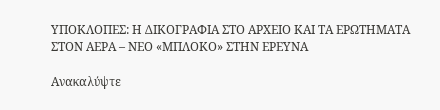ΥΠΟΚΛΟΠΕΣ: Η ΔΙΚΟΓΡΑΦΙΑ ΣΤΟ ΑΡΧΕΙΟ ΚΑΙ ΤΑ ΕΡΩΤΗΜΑΤΑ ΣΤΟΝ ΑΕΡΑ – ΝΕΟ «ΜΠΛΟΚΟ» ΣΤΗΝ ΕΡΕΥΝΑ

Ανακαλύψτε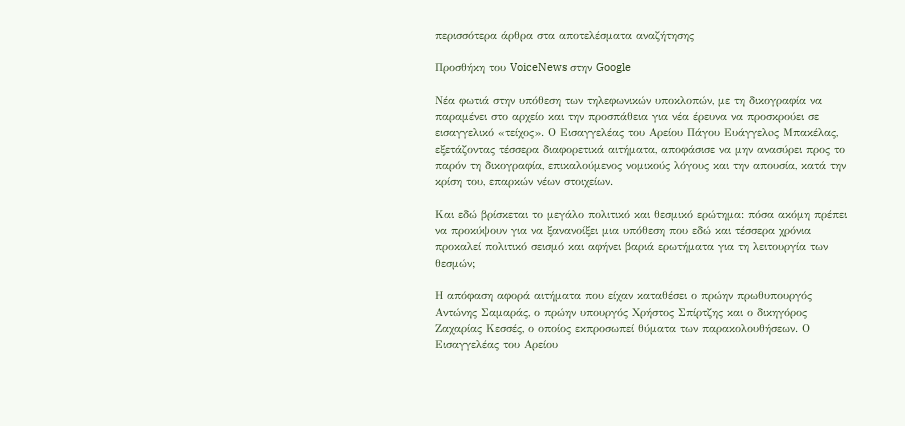περισσότερα άρθρα στα αποτελέσματα αναζήτησης

Προσθήκη του VoiceNews στην Google

Νέα φωτιά στην υπόθεση των τηλεφωνικών υποκλοπών, με τη δικογραφία να παραμένει στο αρχείο και την προσπάθεια για νέα έρευνα να προσκρούει σε εισαγγελικό «τείχος». Ο Εισαγγελέας του Αρείου Πάγου Ευάγγελoς Μπακέλας, εξετάζοντας τέσσερα διαφορετικά αιτήματα, αποφάσισε να μην ανασύρει προς το παρόν τη δικογραφία, επικαλούμενος νομικούς λόγους και την απουσία, κατά την κρίση του, επαρκών νέων στοιχείων.

Και εδώ βρίσκεται το μεγάλο πολιτικό και θεσμικό ερώτημα: πόσα ακόμη πρέπει να προκύψουν για να ξανανοίξει μια υπόθεση που εδώ και τέσσερα χρόνια προκαλεί πολιτικό σεισμό και αφήνει βαριά ερωτήματα για τη λειτουργία των θεσμών;

Η απόφαση αφορά αιτήματα που είχαν καταθέσει ο πρώην πρωθυπουργός Αντώνης Σαμαράς, ο πρώην υπουργός Χρήστος Σπίρτζης και ο δικηγόρος Ζαχαρίας Κεσσές, ο οποίος εκπροσωπεί θύματα των παρακολουθήσεων. Ο Εισαγγελέας του Αρείου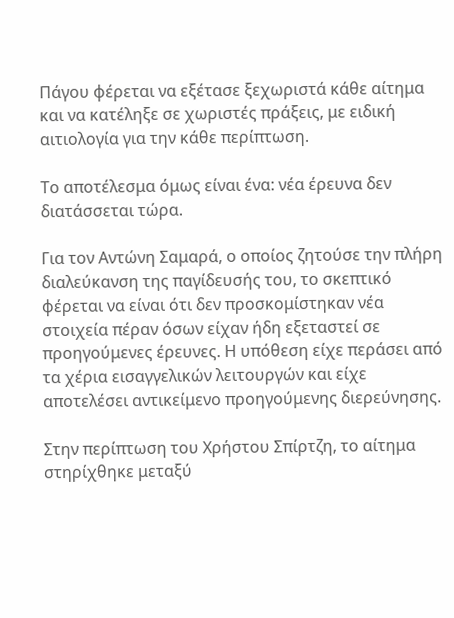Πάγου φέρεται να εξέτασε ξεχωριστά κάθε αίτημα και να κατέληξε σε χωριστές πράξεις, με ειδική αιτιολογία για την κάθε περίπτωση.

Το αποτέλεσμα όμως είναι ένα: νέα έρευνα δεν διατάσσεται τώρα.

Για τον Αντώνη Σαμαρά, ο οποίος ζητούσε την πλήρη διαλεύκανση της παγίδευσής του, το σκεπτικό φέρεται να είναι ότι δεν προσκομίστηκαν νέα στοιχεία πέραν όσων είχαν ήδη εξεταστεί σε προηγούμενες έρευνες. Η υπόθεση είχε περάσει από τα χέρια εισαγγελικών λειτουργών και είχε αποτελέσει αντικείμενο προηγούμενης διερεύνησης.

Στην περίπτωση του Χρήστου Σπίρτζη, το αίτημα στηρίχθηκε μεταξύ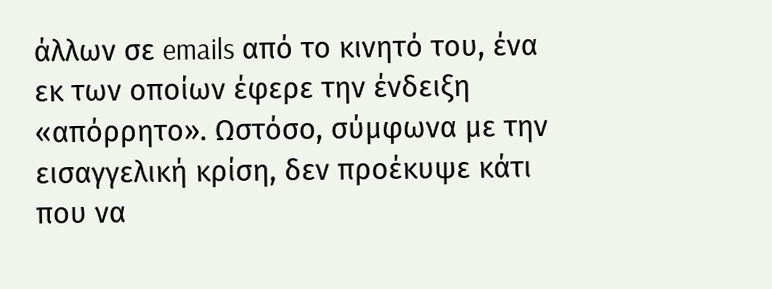άλλων σε emails από το κινητό του, ένα εκ των οποίων έφερε την ένδειξη «απόρρητο». Ωστόσο, σύμφωνα με την εισαγγελική κρίση, δεν προέκυψε κάτι που να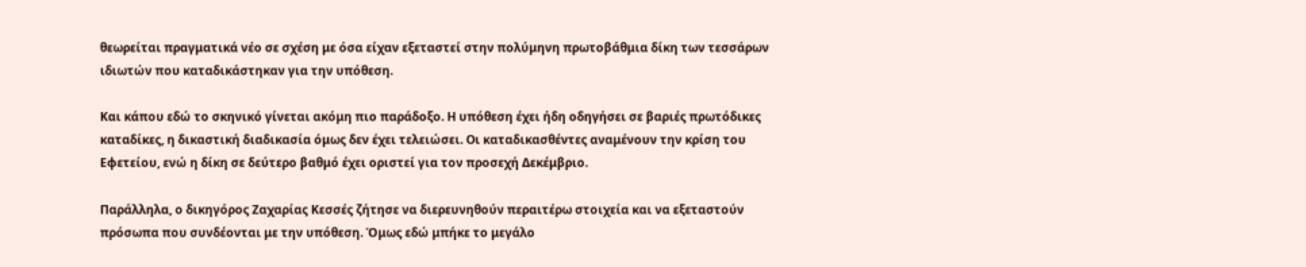θεωρείται πραγματικά νέο σε σχέση με όσα είχαν εξεταστεί στην πολύμηνη πρωτοβάθμια δίκη των τεσσάρων ιδιωτών που καταδικάστηκαν για την υπόθεση.

Και κάπου εδώ το σκηνικό γίνεται ακόμη πιο παράδοξο. Η υπόθεση έχει ήδη οδηγήσει σε βαριές πρωτόδικες καταδίκες, η δικαστική διαδικασία όμως δεν έχει τελειώσει. Οι καταδικασθέντες αναμένουν την κρίση του Εφετείου, ενώ η δίκη σε δεύτερο βαθμό έχει οριστεί για τον προσεχή Δεκέμβριο.

Παράλληλα, ο δικηγόρος Ζαχαρίας Κεσσές ζήτησε να διερευνηθούν περαιτέρω στοιχεία και να εξεταστούν πρόσωπα που συνδέονται με την υπόθεση. Όμως εδώ μπήκε το μεγάλο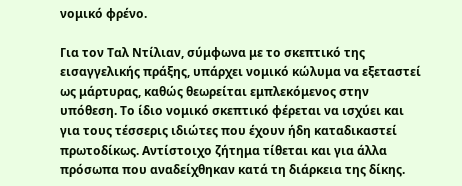νομικό φρένο.

Για τον Ταλ Ντίλιαν, σύμφωνα με το σκεπτικό της εισαγγελικής πράξης, υπάρχει νομικό κώλυμα να εξεταστεί ως μάρτυρας, καθώς θεωρείται εμπλεκόμενος στην υπόθεση. Το ίδιο νομικό σκεπτικό φέρεται να ισχύει και για τους τέσσερις ιδιώτες που έχουν ήδη καταδικαστεί πρωτοδίκως. Αντίστοιχο ζήτημα τίθεται και για άλλα πρόσωπα που αναδείχθηκαν κατά τη διάρκεια της δίκης.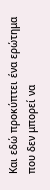Και εδώ προκύπτει ένα ερώτημα που δεν μπορεί να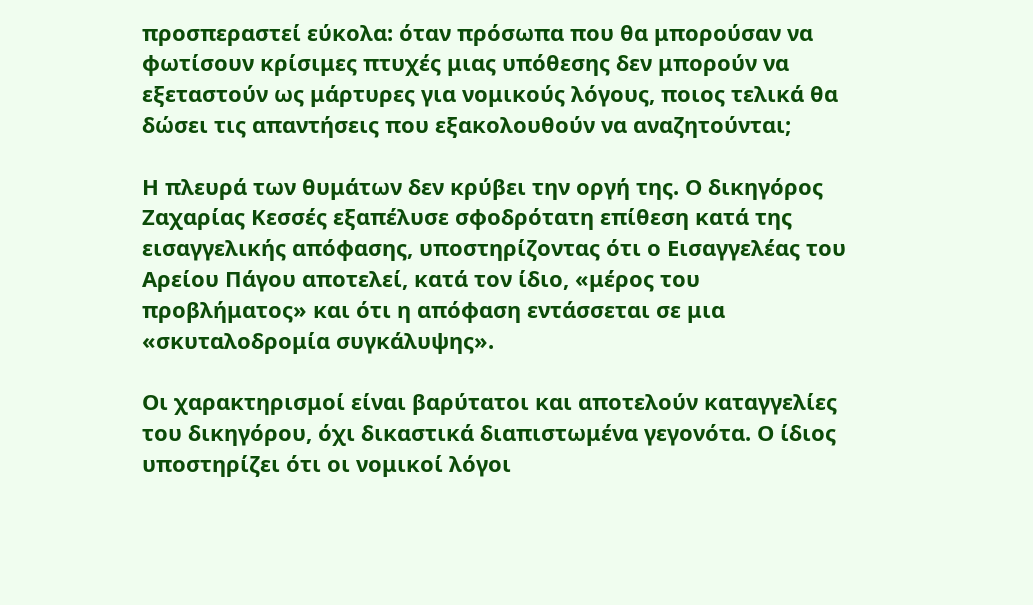προσπεραστεί εύκολα: όταν πρόσωπα που θα μπορούσαν να φωτίσουν κρίσιμες πτυχές μιας υπόθεσης δεν μπορούν να εξεταστούν ως μάρτυρες για νομικούς λόγους, ποιος τελικά θα δώσει τις απαντήσεις που εξακολουθούν να αναζητούνται;

Η πλευρά των θυμάτων δεν κρύβει την οργή της. Ο δικηγόρος Ζαχαρίας Κεσσές εξαπέλυσε σφοδρότατη επίθεση κατά της εισαγγελικής απόφασης, υποστηρίζοντας ότι ο Εισαγγελέας του Αρείου Πάγου αποτελεί, κατά τον ίδιο, «μέρος του προβλήματος» και ότι η απόφαση εντάσσεται σε μια «σκυταλοδρομία συγκάλυψης».

Οι χαρακτηρισμοί είναι βαρύτατοι και αποτελούν καταγγελίες του δικηγόρου, όχι δικαστικά διαπιστωμένα γεγονότα. Ο ίδιος υποστηρίζει ότι οι νομικοί λόγοι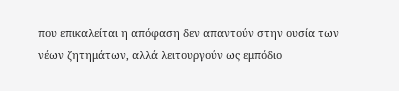που επικαλείται η απόφαση δεν απαντούν στην ουσία των νέων ζητημάτων, αλλά λειτουργούν ως εμπόδιο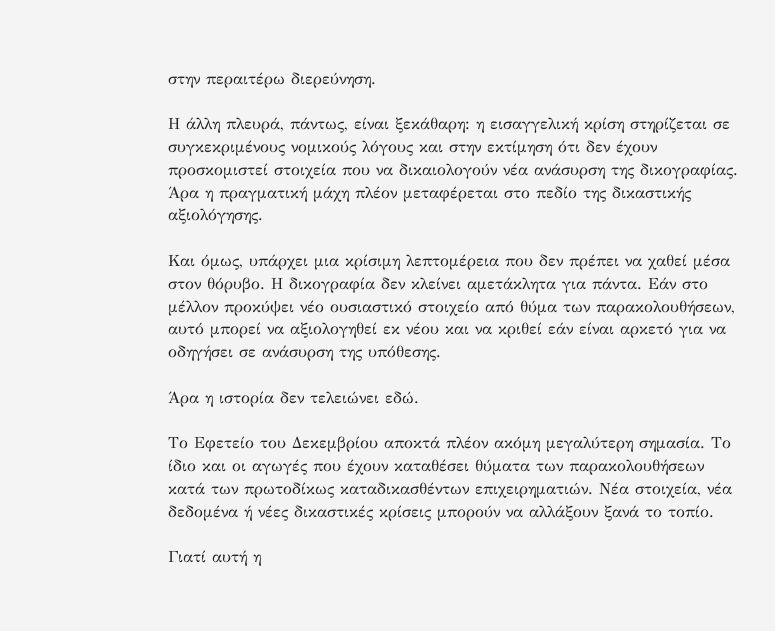στην περαιτέρω διερεύνηση.

Η άλλη πλευρά, πάντως, είναι ξεκάθαρη: η εισαγγελική κρίση στηρίζεται σε συγκεκριμένους νομικούς λόγους και στην εκτίμηση ότι δεν έχουν προσκομιστεί στοιχεία που να δικαιολογούν νέα ανάσυρση της δικογραφίας. Άρα η πραγματική μάχη πλέον μεταφέρεται στο πεδίο της δικαστικής αξιολόγησης.

Και όμως, υπάρχει μια κρίσιμη λεπτομέρεια που δεν πρέπει να χαθεί μέσα στον θόρυβο. Η δικογραφία δεν κλείνει αμετάκλητα για πάντα. Εάν στο μέλλον προκύψει νέο ουσιαστικό στοιχείο από θύμα των παρακολουθήσεων, αυτό μπορεί να αξιολογηθεί εκ νέου και να κριθεί εάν είναι αρκετό για να οδηγήσει σε ανάσυρση της υπόθεσης.

Άρα η ιστορία δεν τελειώνει εδώ.

Το Εφετείο του Δεκεμβρίου αποκτά πλέον ακόμη μεγαλύτερη σημασία. Το ίδιο και οι αγωγές που έχουν καταθέσει θύματα των παρακολουθήσεων κατά των πρωτοδίκως καταδικασθέντων επιχειρηματιών. Νέα στοιχεία, νέα δεδομένα ή νέες δικαστικές κρίσεις μπορούν να αλλάξουν ξανά το τοπίο.

Γιατί αυτή η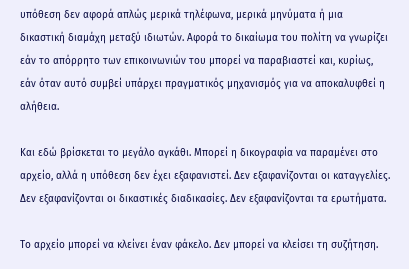υπόθεση δεν αφορά απλώς μερικά τηλέφωνα, μερικά μηνύματα ή μια δικαστική διαμάχη μεταξύ ιδιωτών. Αφορά το δικαίωμα του πολίτη να γνωρίζει εάν το απόρρητο των επικοινωνιών του μπορεί να παραβιαστεί και, κυρίως, εάν όταν αυτό συμβεί υπάρχει πραγματικός μηχανισμός για να αποκαλυφθεί η αλήθεια.

Και εδώ βρίσκεται το μεγάλο αγκάθι. Μπορεί η δικογραφία να παραμένει στο αρχείο, αλλά η υπόθεση δεν έχει εξαφανιστεί. Δεν εξαφανίζονται οι καταγγελίες. Δεν εξαφανίζονται οι δικαστικές διαδικασίες. Δεν εξαφανίζονται τα ερωτήματα.

Το αρχείο μπορεί να κλείνει έναν φάκελο. Δεν μπορεί να κλείσει τη συζήτηση.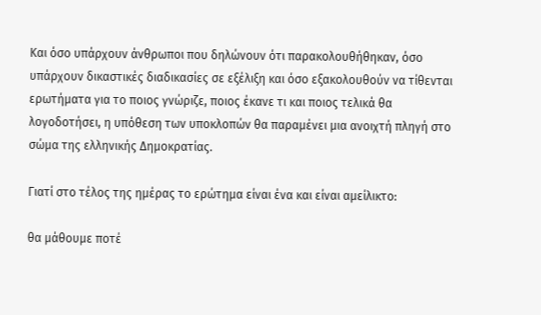Και όσο υπάρχουν άνθρωποι που δηλώνουν ότι παρακολουθήθηκαν, όσο υπάρχουν δικαστικές διαδικασίες σε εξέλιξη και όσο εξακολουθούν να τίθενται ερωτήματα για το ποιος γνώριζε, ποιος έκανε τι και ποιος τελικά θα λογοδοτήσει, η υπόθεση των υποκλοπών θα παραμένει μια ανοιχτή πληγή στο σώμα της ελληνικής Δημοκρατίας.

Γιατί στο τέλος της ημέρας το ερώτημα είναι ένα και είναι αμείλικτο:

θα μάθουμε ποτέ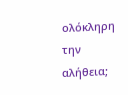ολόκληρη την αλήθεια;